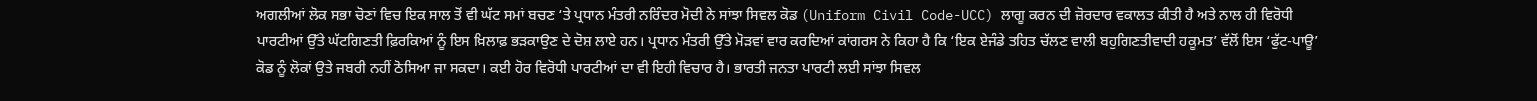ਅਗਲੀਆਂ ਲੋਕ ਸਭਾ ਚੋਣਾਂ ਵਿਚ ਇਕ ਸਾਲ ਤੋਂ ਵੀ ਘੱਟ ਸਮਾਂ ਬਚਣ ‘ਤੇ ਪ੍ਰਧਾਨ ਮੰਤਰੀ ਨਰਿੰਦਰ ਮੋਦੀ ਨੇ ਸਾਂਝਾ ਸਿਵਲ ਕੋਡ (Uniform Civil Code-UCC) ਲਾਗੂ ਕਰਨ ਦੀ ਜ਼ੋਰਦਾਰ ਵਕਾਲਤ ਕੀਤੀ ਹੈ ਅਤੇ ਨਾਲ ਹੀ ਵਿਰੋਧੀ ਪਾਰਟੀਆਂ ਉੱਤੇ ਘੱਟਗਿਣਤੀ ਫ਼ਿਰਕਿਆਂ ਨੂੰ ਇਸ ਖ਼ਿਲਾਫ਼ ਭੜਕਾਉਣ ਦੇ ਦੋਸ਼ ਲਾਏ ਹਨ। ਪ੍ਰਧਾਨ ਮੰਤਰੀ ਉੱਤੇ ਮੋੜਵਾਂ ਵਾਰ ਕਰਦਿਆਂ ਕਾਂਗਰਸ ਨੇ ਕਿਹਾ ਹੈ ਕਿ ‘ਇਕ ਏਜੰਡੇ ਤਹਿਤ ਚੱਲਣ ਵਾਲੀ ਬਹੁਗਿਣਤੀਵਾਦੀ ਹਕੂਮਤ’ ਵੱਲੋਂ ਇਸ ‘ਫੁੱਟ-ਪਾਊ’ ਕੋਡ ਨੂੰ ਲੋਕਾਂ ਉਤੇ ਜਬਰੀ ਨਹੀਂ ਠੋਸਿਆ ਜਾ ਸਕਦਾ। ਕਈ ਹੋਰ ਵਿਰੋਧੀ ਪਾਰਟੀਆਂ ਦਾ ਵੀ ਇਹੀ ਵਿਚਾਰ ਹੈ। ਭਾਰਤੀ ਜਨਤਾ ਪਾਰਟੀ ਲਈ ਸਾਂਝਾ ਸਿਵਲ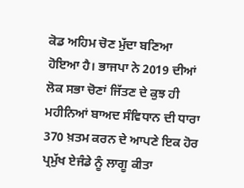ਕੋਡ ਅਹਿਮ ਚੋਣ ਮੁੱਦਾ ਬਣਿਆ ਹੋਇਆ ਹੈ। ਭਾਜਪਾ ਨੇ 2019 ਦੀਆਂ ਲੋਕ ਸਭਾ ਚੋਣਾਂ ਜਿੱਤਣ ਦੇ ਕੁਝ ਹੀ ਮਹੀਨਿਆਂ ਬਾਅਦ ਸੰਵਿਧਾਨ ਦੀ ਧਾਰਾ 370 ਖ਼ਤਮ ਕਰਨ ਦੇ ਆਪਣੇ ਇਕ ਹੋਰ ਪ੍ਰਮੁੱਖ ਏਜੰਡੇ ਨੂੰ ਲਾਗੂ ਕੀਤਾ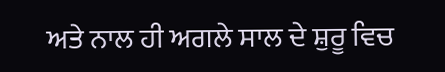ਅਤੇ ਨਾਲ ਹੀ ਅਗਲੇ ਸਾਲ ਦੇ ਸ਼ੁਰੂ ਵਿਚ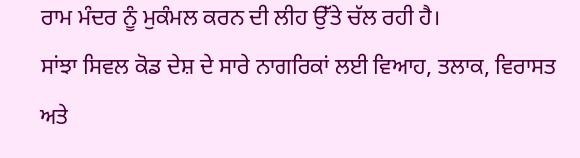ਰਾਮ ਮੰਦਰ ਨੂੰ ਮੁਕੰਮਲ ਕਰਨ ਦੀ ਲੀਹ ਉੱਤੇ ਚੱਲ ਰਹੀ ਹੈ।
ਸਾਂਝਾ ਸਿਵਲ ਕੋਡ ਦੇਸ਼ ਦੇ ਸਾਰੇ ਨਾਗਰਿਕਾਂ ਲਈ ਵਿਆਹ, ਤਲਾਕ, ਵਿਰਾਸਤ ਅਤੇ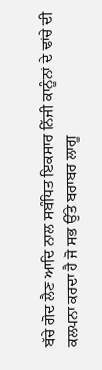ਬੱਚੇ ਗੋਦ ਲੈਣ ਆਦਿ ਨਾਲ ਸਬੰਧਿਤ ਇਕਸਾਰ ਨਿੱਜੀ ਕਾਨੂੰਨਾਂ ਦੇ ਢਾਂਚੇ ਦੀ ਕਲਪਨਾ ਕਰਦਾ ਹੈ ਜੋ ਸਭ ਉੱਤੇ ਬਰਾਬਰ ਲਾਗੂ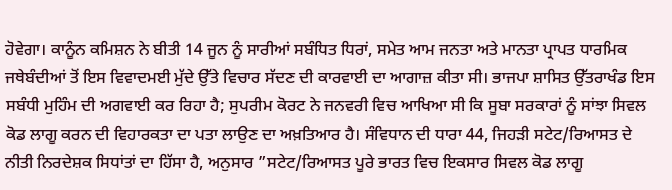ਹੋਵੇਗਾ। ਕਾਨੂੰਨ ਕਮਿਸ਼ਨ ਨੇ ਬੀਤੀ 14 ਜੂਨ ਨੂੰ ਸਾਰੀਆਂ ਸਬੰਧਿਤ ਧਿਰਾਂ, ਸਮੇਤ ਆਮ ਜਨਤਾ ਅਤੇ ਮਾਨਤਾ ਪ੍ਰਾਪਤ ਧਾਰਮਿਕ ਜਥੇਬੰਦੀਆਂ ਤੋਂ ਇਸ ਵਿਵਾਦਮਈ ਮੁੱਦੇ ਉੱਤੇ ਵਿਚਾਰ ਸੱਦਣ ਦੀ ਕਾਰਵਾਈ ਦਾ ਆਗਾਜ਼ ਕੀਤਾ ਸੀ। ਭਾਜਪਾ ਸ਼ਾਸਿਤ ਉੱਤਰਾਖੰਡ ਇਸ ਸਬੰਧੀ ਮੁਹਿੰਮ ਦੀ ਅਗਵਾਈ ਕਰ ਰਿਹਾ ਹੈ; ਸੁਪਰੀਮ ਕੋਰਟ ਨੇ ਜਨਵਰੀ ਵਿਚ ਆਖਿਆ ਸੀ ਕਿ ਸੂਬਾ ਸਰਕਾਰਾਂ ਨੂੰ ਸਾਂਝਾ ਸਿਵਲ ਕੋਡ ਲਾਗੂ ਕਰਨ ਦੀ ਵਿਹਾਰਕਤਾ ਦਾ ਪਤਾ ਲਾਉਣ ਦਾ ਅਖ਼ਤਿਆਰ ਹੈ। ਸੰਵਿਧਾਨ ਦੀ ਧਾਰਾ 44, ਜਿਹੜੀ ਸਟੇਟ/ਰਿਆਸਤ ਦੇ ਨੀਤੀ ਨਿਰਦੇਸ਼ਕ ਸਿਧਾਂਤਾਂ ਦਾ ਹਿੱਸਾ ਹੈ, ਅਨੁਸਾਰ ”ਸਟੇਟ/ਰਿਆਸਤ ਪੂਰੇ ਭਾਰਤ ਵਿਚ ਇਕਸਾਰ ਸਿਵਲ ਕੋਡ ਲਾਗੂ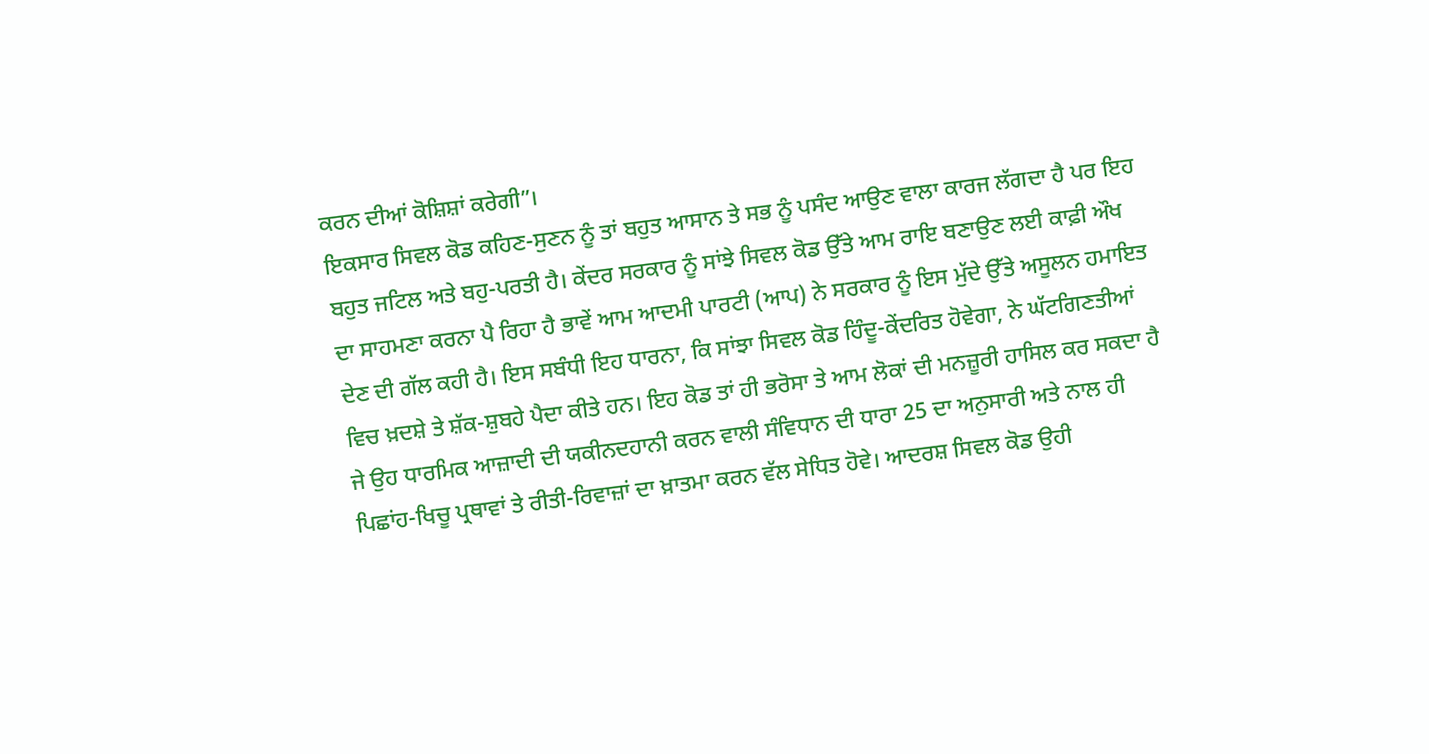ਕਰਨ ਦੀਆਂ ਕੋਸ਼ਿਸ਼ਾਂ ਕਰੇਗੀ”।
ਇਕਸਾਰ ਸਿਵਲ ਕੋਡ ਕਹਿਣ-ਸੁਣਨ ਨੂੰ ਤਾਂ ਬਹੁਤ ਆਸਾਨ ਤੇ ਸਭ ਨੂੰ ਪਸੰਦ ਆਉਣ ਵਾਲਾ ਕਾਰਜ ਲੱਗਦਾ ਹੈ ਪਰ ਇਹ ਬਹੁਤ ਜਟਿਲ ਅਤੇ ਬਹੁ-ਪਰਤੀ ਹੈ। ਕੇਂਦਰ ਸਰਕਾਰ ਨੂੰ ਸਾਂਝੇ ਸਿਵਲ ਕੋਡ ਉੱਤੇ ਆਮ ਰਾਇ ਬਣਾਉਣ ਲਈ ਕਾਫ਼ੀ ਔਖ ਦਾ ਸਾਹਮਣਾ ਕਰਨਾ ਪੈ ਰਿਹਾ ਹੈ ਭਾਵੇਂ ਆਮ ਆਦਮੀ ਪਾਰਟੀ (ਆਪ) ਨੇ ਸਰਕਾਰ ਨੂੰ ਇਸ ਮੁੱਦੇ ਉੱਤੇ ਅਸੂਲਨ ਹਮਾਇਤ ਦੇਣ ਦੀ ਗੱਲ ਕਹੀ ਹੈ। ਇਸ ਸਬੰਧੀ ਇਹ ਧਾਰਨਾ, ਕਿ ਸਾਂਝਾ ਸਿਵਲ ਕੋਡ ਹਿੰਦੂ-ਕੇਂਦਰਿਤ ਹੋਵੇਗਾ, ਨੇ ਘੱਟਗਿਣਤੀਆਂ ਵਿਚ ਖ਼ਦਸ਼ੇ ਤੇ ਸ਼ੱਕ-ਸ਼ੁਬਹੇ ਪੈਦਾ ਕੀਤੇ ਹਨ। ਇਹ ਕੋਡ ਤਾਂ ਹੀ ਭਰੋਸਾ ਤੇ ਆਮ ਲੋਕਾਂ ਦੀ ਮਨਜ਼ੂਰੀ ਹਾਸਿਲ ਕਰ ਸਕਦਾ ਹੈ ਜੇ ਉਹ ਧਾਰਮਿਕ ਆਜ਼ਾਦੀ ਦੀ ਯਕੀਨਦਹਾਨੀ ਕਰਨ ਵਾਲੀ ਸੰਵਿਧਾਨ ਦੀ ਧਾਰਾ 25 ਦਾ ਅਨੁਸਾਰੀ ਅਤੇ ਨਾਲ ਹੀ ਪਿਛਾਂਹ-ਖਿਚੂ ਪ੍ਰਥਾਵਾਂ ਤੇ ਰੀਤੀ-ਰਿਵਾਜ਼ਾਂ ਦਾ ਖ਼ਾਤਮਾ ਕਰਨ ਵੱਲ ਸੇਧਿਤ ਹੋਵੇ। ਆਦਰਸ਼ ਸਿਵਲ ਕੋਡ ਉਹੀ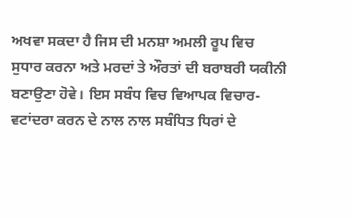ਅਖਵਾ ਸਕਦਾ ਹੈ ਜਿਸ ਦੀ ਮਨਸ਼ਾ ਅਮਲੀ ਰੂਪ ਵਿਚ ਸੁਧਾਰ ਕਰਨਾ ਅਤੇ ਮਰਦਾਂ ਤੇ ਔਰਤਾਂ ਦੀ ਬਰਾਬਰੀ ਯਕੀਨੀ ਬਣਾਉਣਾ ਹੋਵੇ। ਇਸ ਸਬੰਧ ਵਿਚ ਵਿਆਪਕ ਵਿਚਾਰ-ਵਟਾਂਦਰਾ ਕਰਨ ਦੇ ਨਾਲ ਨਾਲ ਸਬੰਧਿਤ ਧਿਰਾਂ ਦੇ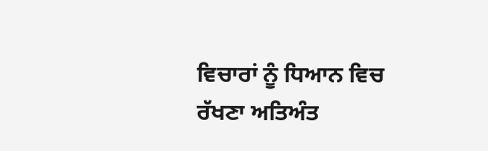ਵਿਚਾਰਾਂ ਨੂੰ ਧਿਆਨ ਵਿਚ ਰੱਖਣਾ ਅਤਿਅੰਤ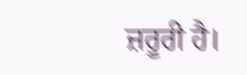ਜ਼ਰੂਰੀ ਹੈ।